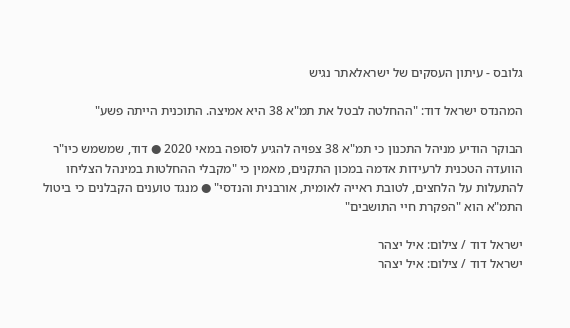גלובס - עיתון העסקים של ישראלאתר נגיש

המהנדס ישראל דוד: "ההחלטה לבטל את תמ"א 38 היא אמיצה. התוכנית הייתה פשע"

הבוקר הודיע מניהל התכנון כי תמ"א 38 צפויה להגיע לסופה במאי 2020 ● דוד, שמשמש כיו"ר הוועדה הטכנית לרעידות אדמה במכון התקנים, מאמין כי "מקבלי ההחלטות במינהל הצליחו להתעלות על הלחצים, לטובת ראייה לאומית, אורבנית והנדסי" ● מנגד טוענים הקבלנים כי ביטול התמ"א הוא "הפקרת חיי התושבים"

ישראל דוד / צילום: איל יצהר
ישראל דוד / צילום: איל יצהר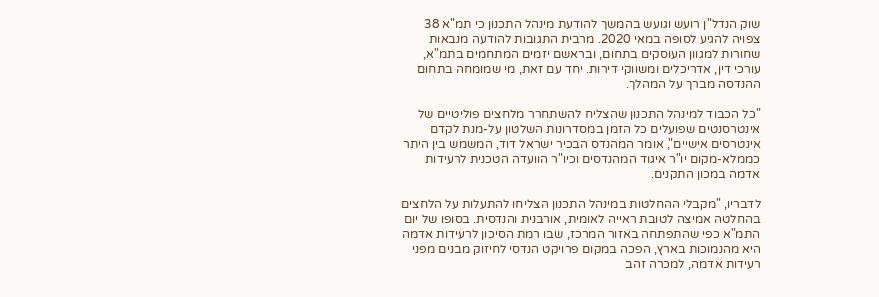שוק הנדל"ן רועש וגועש בהמשך להודעת מינהל התכנון כי תמ"א 38 צפויה להגיע לסופה במאי 2020. מרבית התגובות להודעה מנבאות שחורות למגוון העוסקים בתחום, ובראשם יזמים המתחמים בתמ"א, עורכי דין, אדריכלים ומשווקי דירות. יחד עם זאת, מי שמומחה בתחום ההנדסה מברך על המהלך.

"כל הכבוד למינהל התכנון שהצליח להשתחרר מלחצים פוליטיים של אינטרסנטים שפועלים כל הזמן במסדרונות השלטון על-מנת לקדם אינטרסים אישיים", אומר המהנדס הבכיר ישראל דוד, המשמש בין היתר כממלא-מקום יו"ר איגוד המהנדסים וכיו"ר הוועדה הטכנית לרעידות אדמה במכון התקנים.

לדבריו, "מקבלי ההחלטות במינהל התכנון הצליחו להתעלות על הלחצים בהחלטה אמיצה לטובת ראייה לאומית, אורבנית והנדסית. בסופו של יום התמ"א כפי שהתפתחה באזור המרכז, שבו רמת הסיכון לרעידות אדמה היא מהנמוכות בארץ, הפכה במקום פרויקט הנדסי לחיזוק מבנים מפני רעידות אדמה, למכרה זהב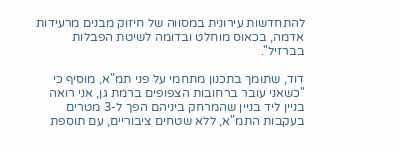להתחדשות עירונית במסווה של חיזוק מבנים מרעידות אדמה, בכאוס מוחלט ובדומה לשיטת הפבלות בברזיל".

דוד, שתומך בתכנון מתחמי על פני תמ"א, מוסיף כי "כשאני עובר ברחובות הצפופים ברמת גן, אני רואה בניין ליד בניין שהמרחק ביניהם הפך ל-3 מטרים בעקבות התמ"א, ללא שטחים ציבוריים, עם תוספת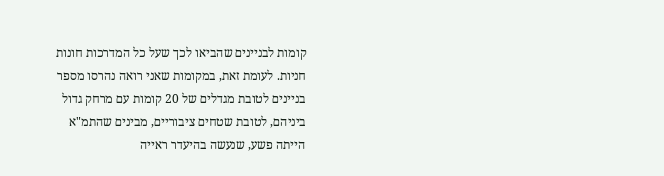קומות לבניינים שהביאו לכך שעל כל המדרכות חונות חניות. לעומת זאת, במקומות שאני רואה נהרסו מספר בניינים לטובת מגדלים של 20 קומות עם מרחק גדול ביניהם, לטובת שטחים ציבוריים, מבינים שהתמ"א הייתה פשע, שנעשה בהיעדר ראייה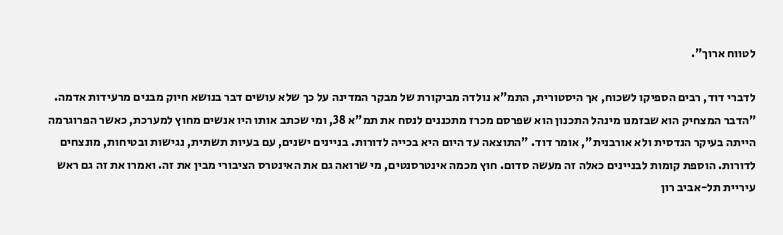לטווח ארוך".

לדברי דוד, רבים הספיקו לשכוח, אך היסטורית, התמ"א נולדה מביקורת של מבקר המדינה על כך שלא עושים דבר בנושא חיוק מבנים מרעידות אדמה. "הדבר המצחיק הוא שבזמנו מינהל התכנון הוא שפרסם מכרז מתכננים לנסח את תמ"א 38, ומי שכתב אותו היו אנשים מחוץ למערכת, כאשר הפרוגרמה הייתה בעיקר הנדסית ולא אורבנית", אומר דוד. "התוצאה עד היום היא בכייה לדורות. בניינים ישנים, עם בעיות תשתית, נגישות ובטיחות, מונצחים לדורות. הוספת קומות לבניינים כאלה זה מעשה סדום. חוץ מכמה אינטרסנטים, מי שרואה גם את האינטרס הציבורי מבין את זה. ואמרו את זה גם ראש עיריית תל-אביב רון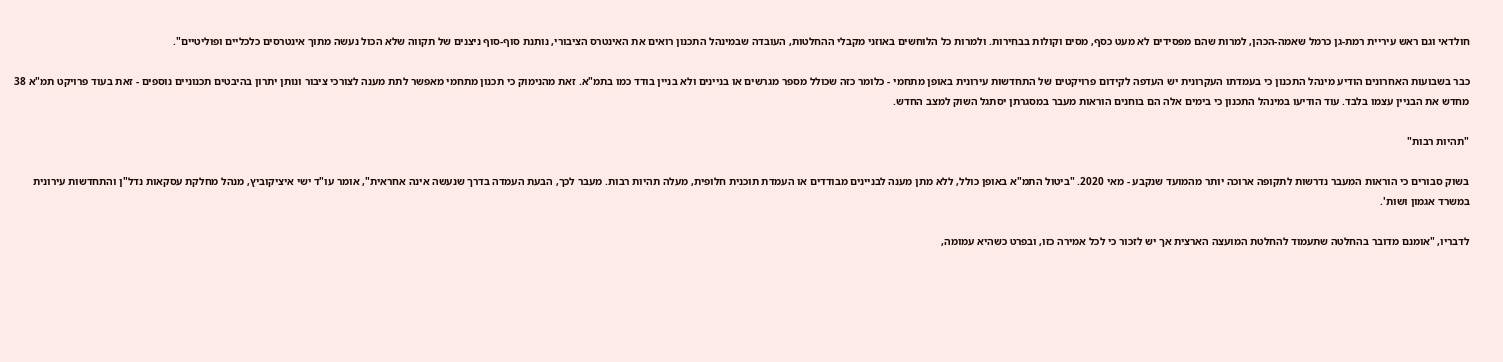חולדאי וגם ראש עיריית רמת-גן כרמל שאמה-הכהן, למרות שהם מפסידים לא מעט כסף, מסים וקולות בבחירות. ולמרות כל הלוחשים באוזני מקבלי ההחלטות, העובדה שבמינהל התכנון רואים את האינטרס הציבורי, נותנת סוף-סוף ניצנים של תקווה שלא הכול נעשה מתוך אינטרסים כלכליים ופוליטיים".

כבר בשבועות האחרונים הודיע מינהל התכנון כי בעמדתו העקרונית יש העדפה לקידום פרויקטים של התחדשות עירונית באופן מתחמי - כלומר כזה שכולל מספר מגרשים או בניינים ולא בניין בודד כמו בתמ"א. זאת מהנימוק כי תכנון מתחמי מאפשר לתת מענה לצורכי ציבור ונותן יתרון בהיבטים תכנוניים נוספים - זאת בעוד פרויקט תמ"א 38 מחדש את הבניין עצמו בלבד. עוד הודיעו במינהל התכנון כי בימים אלה הם בוחנים הוראות מעבר במסגרתן יסתגל השוק למצב החדש.

"תהיות רבות"

בשוק סבורים כי הוראות המעבר נדרשות לתקופה ארוכה יותר מהמועד שנקבע - מאי 2020. "ביטול התמ"א באופן כולל, ללא מתן מענה לבניינים מבודדים או העמדת תוכנית חלופית, מעלה תהיות רבות. מעבר לכך, הבעת העמדה בדרך שנעשה אינה אחראית", אומר עו"ד ישי איציקוביץ, מנהל מחלקת עסקאות נדל"ן והתחדשות עירונית במשרד אגמון ושות'.

לדבריו, "אומנם מדובר בהחלטה שתעמוד להחלטת המועצה הארצית אך יש לזכור כי לכל אמירה כזו, ובפרט כשהיא עמומה,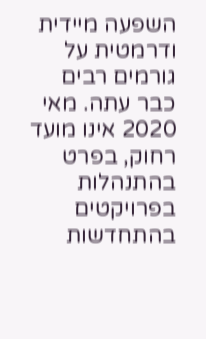השפעה מיידית ודרמטית על גורמים רבים כבר עתה. מאי 2020 אינו מועד רחוק, בפרט בהתנהלות בפרויקטים בהתחדשות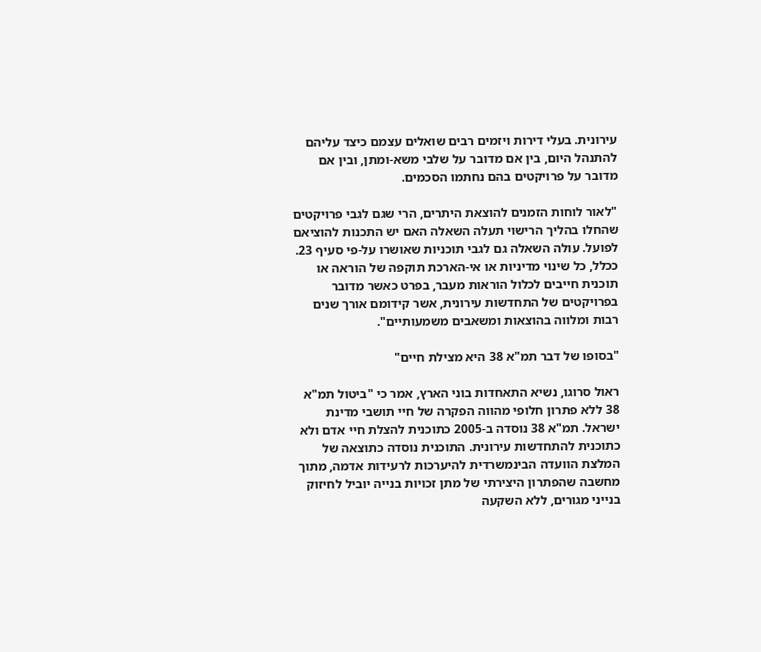עירונית. בעלי דירות ויזמים רבים שואלים עצמם כיצד עליהם להתנהל היום, בין אם מדובר על שלבי משא-ומתן, ובין אם מדובר על פרויקטים בהם נחתמו הסכמים.

"לאור לוחות הזמנים להוצאת היתרים, הרי שגם לגבי פרויקטים שהחלו בהליך הרישוי תעלה השאלה האם יש התכנות להוציאם לפועל. עולה השאלה גם לגבי תוכניות שאושרו על-פי סעיף 23. ככלל, כל שינוי מדיניות או אי-הארכת תוקפה של הוראה או תוכנית חייבים לכלול הוראות מעבר, בפרט כאשר מדובר בפרויקטים של התחדשות עירונית, אשר קידומם אורך שנים רבות ומלווה בהוצאות ומשאבים משמעותיים".

"בסופו של דבר תמ"א 38 היא מצילת חיים"

ראול סרוגו, נשיא התאחדות בוני הארץ, אמר כי "ביטול תמ"א 38 ללא פתרון חלופי מהווה הפקרה של חיי תושבי מדינת ישראל. תמ"א 38 נוסדה ב-2005 כתוכנית להצלת חיי אדם ולא כתוכנית להתחדשות עירונית. התוכנית נוסדה כתוצאה של המלצת הוועדה הבינמשרדית להיערכות לרעידות אדמה, מתוך מחשבה שהפתרון היצירתי של מתן זכויות בנייה יוביל לחיזוק בנייני מגורים, ללא השקעה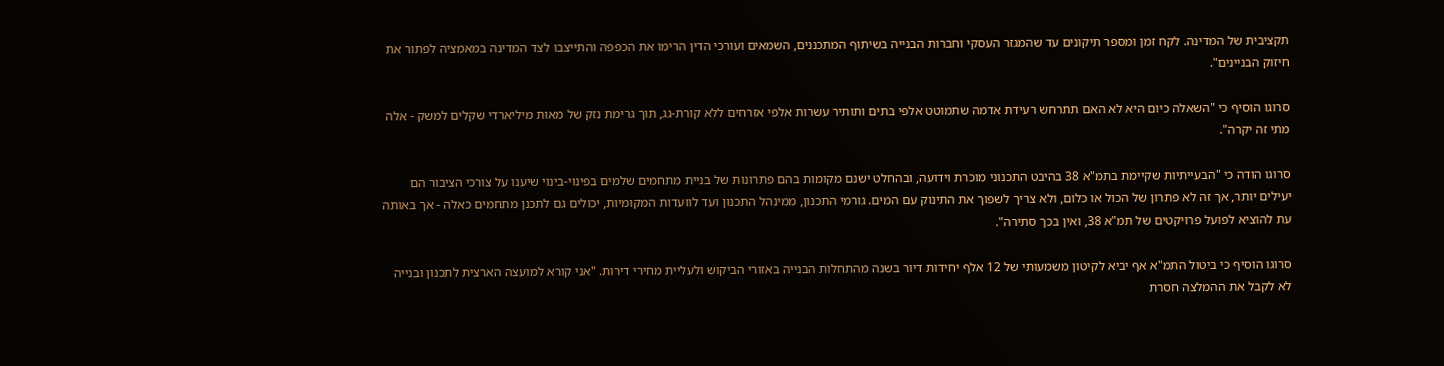תקציבית של המדינה. לקח זמן ומספר תיקונים עד שהמגזר העסקי וחברות הבנייה בשיתוף המתכננים, השמאים ועורכי הדין הרימו את הכפפה והתייצבו לצד המדינה במאמציה לפתור את חיזוק הבניינים".

סרוגו הוסיף כי "השאלה כיום היא לא האם תתרחש רעידת אדמה שתמוטט אלפי בתים ותותיר עשרות אלפי אזרחים ללא קורת-גג, תוך גרימת נזק של מאות מיליארדי שקלים למשק - אלה מתי זה יקרה".

סרוגו הודה כי "הבעייתיות שקיימת בתמ"א 38 בהיבט התכנוני מוכרת וידועה, ובהחלט ישנם מקומות בהם פתרונות של בניית מתחמים שלמים בפינוי-בינוי שיענו על צורכי הציבור הם יעילים יותר, אך זה לא פתרון של הכול או כלום, ולא צריך לשפוך את התינוק עם המים. גורמי התכנון, ממינהל התכנון ועד לוועדות המקומיות, יכולים גם לתכנן מתחמים כאלה - אך באותה עת להוציא לפועל פרויקטים של תמ"א 38, ואין בכך סתירה".

סרוגו הוסיף כי ביטול התמ"א אף יביא לקיטון משמעותי של 12 אלף יחידות דיור בשנה מהתחלות הבנייה באזורי הביקוש ולעליית מחירי דירות. "אני קורא למועצה הארצית לתכנון ובנייה לא לקבל את ההמלצה חסרת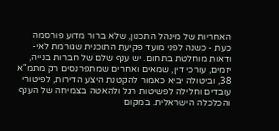האחריות של מינהל התכנון, שלא ברור מדוע פורסמה כעת - כשנה לפני מועד פקיעת התוכנית שגורמת לאי-ודאות מוחלטת בתחום. יש ענף שלם של חברות בנייה, יזמים, עורכי דין, שמאים ואחרים שמתפרנסים רק מתמ"א 38, וביטולה יביא כאמור להקטנת היצע הדירות, לפיטורי עובדים וחלילה לפשיטות רגל ולהאטה בצמיחה של הענף והכלכלה הישראלית. במקום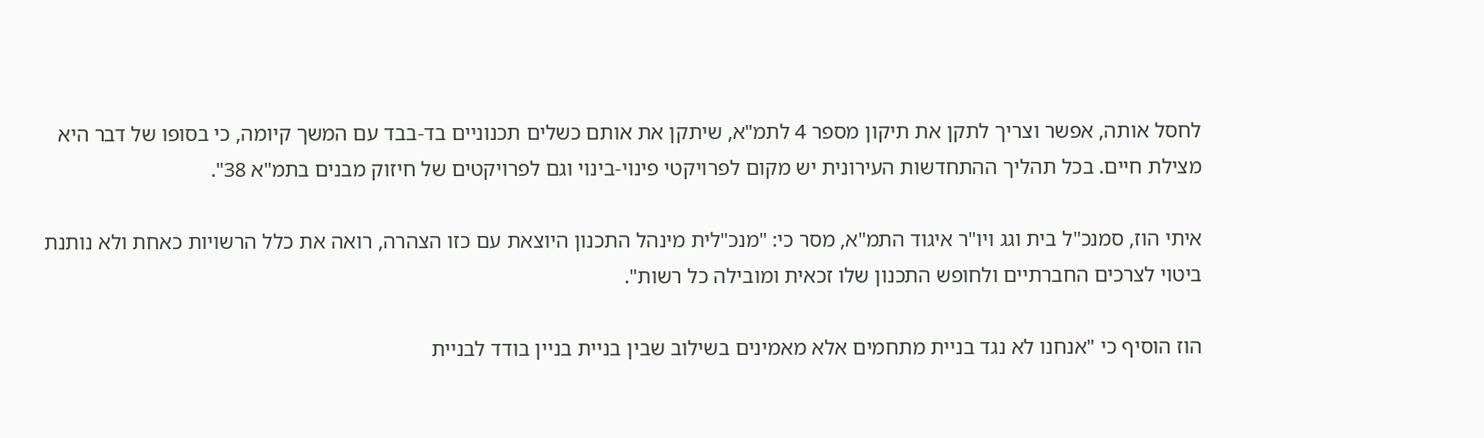לחסל אותה, אפשר וצריך לתקן את תיקון מספר 4 לתמ"א, שיתקן את אותם כשלים תכנוניים בד-בבד עם המשך קיומה, כי בסופו של דבר היא מצילת חיים. בכל תהליך ההתחדשות העירונית יש מקום לפרויקטי פינוי-בינוי וגם לפרויקטים של חיזוק מבנים בתמ"א 38".

איתי הוז, סמנכ"ל בית וגג ויו"ר איגוד התמ"א, מסר כי: "מנכ"לית מינהל התכנון היוצאת עם כזו הצהרה, רואה את כלל הרשויות כאחת ולא נותנת ביטוי לצרכים החברתיים ולחופש התכנון שלו זכאית ומובילה כל רשות".

הוז הוסיף כי "אנחנו לא נגד בניית מתחמים אלא מאמינים בשילוב שבין בניית בניין בודד לבניית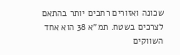שכונה ואזורים רחבים יותר בהתאם לצרכים בשטח. תמ"א 38 הוא אחד השווקים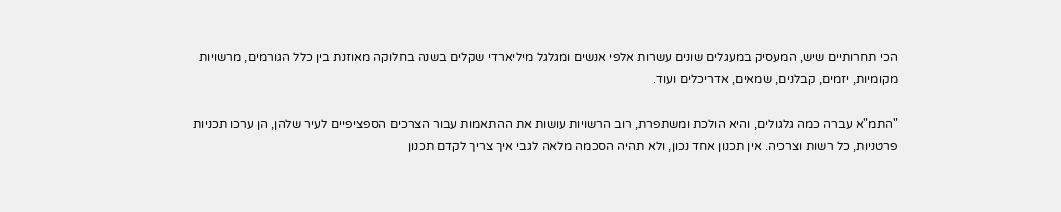הכי תחרותיים שיש, המעסיק במעגלים שונים עשרות אלפי אנשים ומגלגל מיליארדי שקלים בשנה בחלוקה מאוזנת בין כלל הגורמים, מרשויות מקומיות, יזמים, קבלנים, שמאים, אדריכלים ועוד.

"התמ"א עברה כמה גלגולים, והיא הולכת ומשתפרת, רוב הרשויות עושות את ההתאמות עבור הצרכים הספציפיים לעיר שלהן, הן ערכו תכניות פרטניות, כל רשות וצרכיה. אין תכנון אחד נכון, ולא תהיה הסכמה מלאה לגבי איך צריך לקדם תכנון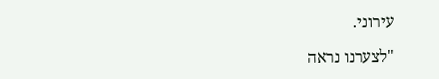עירוני.

"לצערנו נראה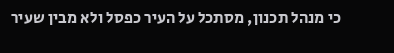כי מנהל תכנון, מסתכל על העיר כפסל ולא מבין שעיר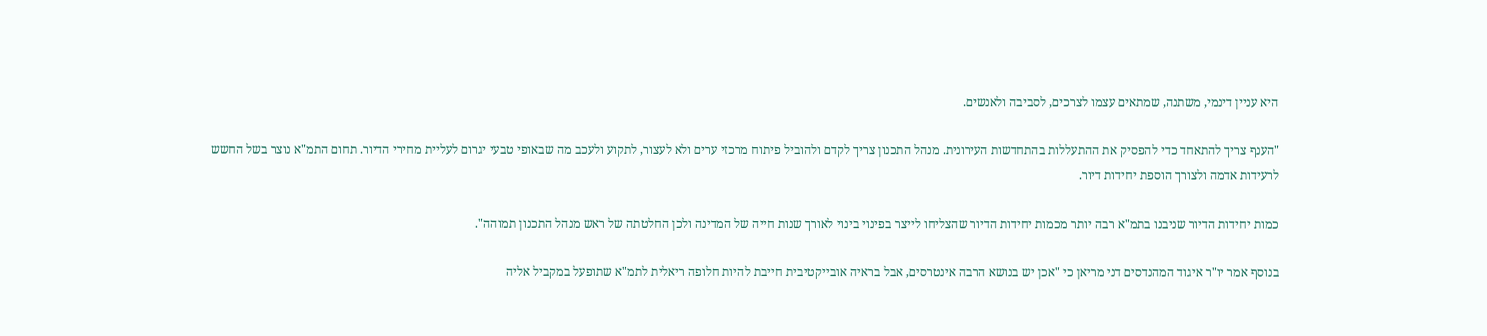היא עניין דינמי, משתנה, שמתאים עצמו לצרכים, לסביבה ולאנשים.

"הענף צריך להתאחד כדי להפסיק את ההתעללות בהתחדשות העירונית. מנהל התכנון צריך לקדם ולהוביל פיתוח מרכזי ערים ולא לעצור, לתקוע ולעכב מה שבאופי טבעי יגרום לעליית מחירי הדיור. תחום התמ"א נוצר בשל החשש לרעידות אדמה ולצורך הוספת יחידות דיור.

כמות יחידות הדיור שניבנו בתמ"א רבה יותר מכמות יחידות הדיור שהצליחו לייצר בפינוי בינוי לאורך שנות חייה של המדינה ולכן החלטתה של ראש מנהל התכנון תמוהה".

בנוסף אמר יו"ר איגוד המהנדסים דני מריאן כי "אכן יש בנושא הרבה אינטרסים, אבל בראיה אובייקטיבית חייבת להיות חלופה ריאלית לתמ"א שתופעל במקביל אליה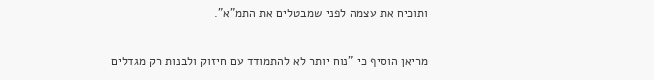ותוכיח את עצמה לפני שמבטלים את התמ"א".

מריאן הוסיף כי "נוח יותר לא להתמודד עם חיזוק ולבנות רק מגדלים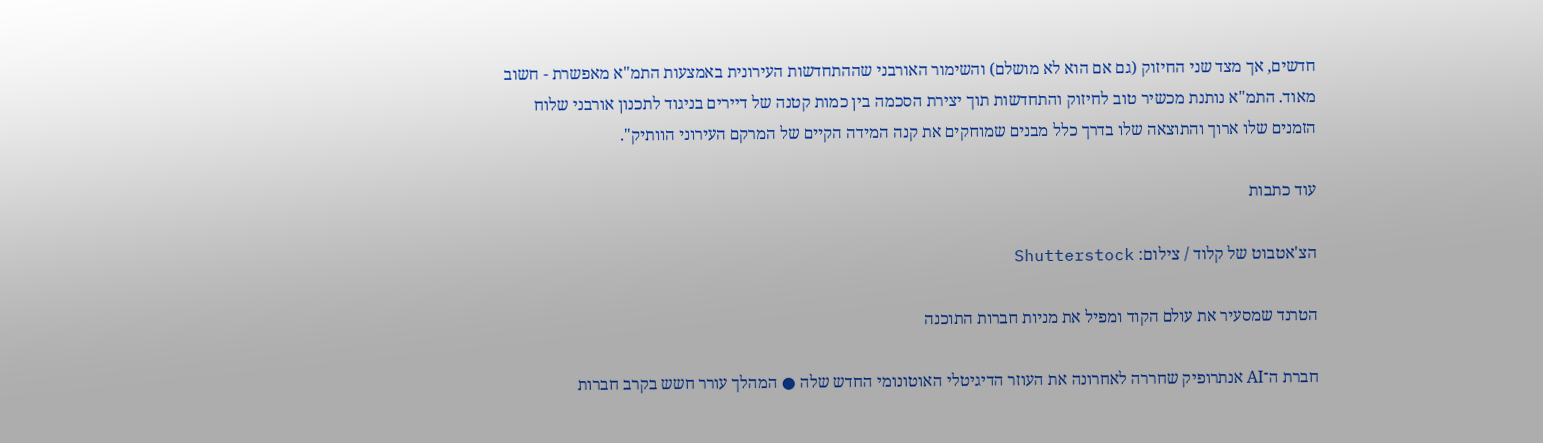חדשים, אך מצד שני החיזוק (גם אם הוא לא מושלם) והשימור האורבני שההתחדשות העירונית באמצעות התמ"א מאפשרת - חשוב מאוד. התמ"א נותנת מכשיר טוב לחיזוק והתחדשות תוך יצירת הסכמה בין כמות קטנה של דיירים בניגוד לתכנון אורבני שלוח הזמנים שלו ארוך והתוצאה שלו בדרך כלל מבנים שמוחקים את קנה המידה הקיים של המרקם העירוני הוותיק".

עוד כתבות

הצ'אטבוט של קלוד / צילום: Shutterstock

הטרנד שמסעיר את עולם הקוד ומפיל את מניות חברות התוכנה

חברת ה־AI אנתרופיק שחררה לאחרונה את העוזר הדיגיטלי האוטונומי החדש שלה ● המהלך עורר חשש בקרב חברות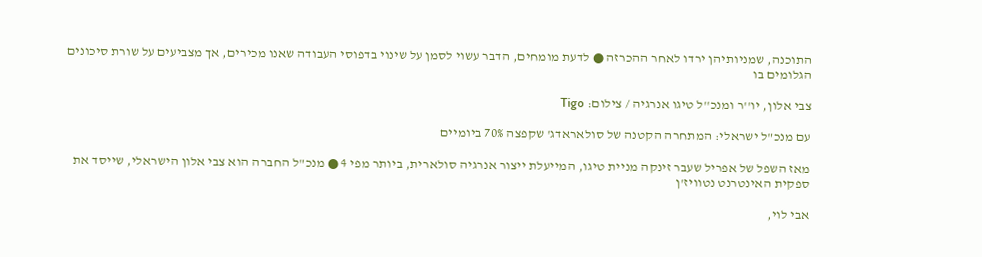התוכנה, שמניותיהן ירדו לאחר ההכרזה ● לדעת מומחים, הדבר עשוי לסמן על שינוי בדפוסי העבודה שאנו מכירים, אך מצביעים על שורת סיכונים הגלומים בו

צבי אלון, יו''ר ומנכ''ל טיגו אנרגיה / צילום: Tigo

עם מנכ"ל ישראלי: המתחרה הקטנה של סולאראדג' שקפצה 70% ביומיים

מאז השפל של אפריל שעבר זינקה מניית טיגו, המייעלת ייצור אנרגיה סולארית, ביותר מפי 4 ● מנכ"ל החברה הוא צבי אלון הישראלי, שייסד את ספקית האינטרנט נטוויז'ן

אבי לוי,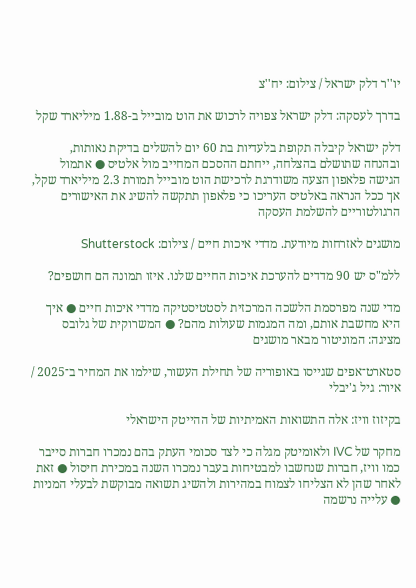יו''ר דלק ישראל / צילום: יח''צ

בדרך לעסקה: דלק ישראל צפויה לרכוש את הוט מובייל ב-1.88 מיליארד שקל

דלק ישראל קיבלה תקופת בלעדיות בת 60 יום להשלים בדיקת נאותות, ובהנחה שתושלם בהצלחה, ייחתם ההסכם המחייב מול אלטיס ● אתמול הגישה פלאפון הצעה משודרגת לרכישת הוט מובייל תמורת 2.3 מיליארד שקל, אך ככל הנראה באלטיס העריכו כי פלאפון תתקשה להשיג את האישורים הרגולטוריים להשלמת העסקה

מושגים לאזרחות מיודעת. מדדי איכות חיים / צילום: Shutterstock

ללמ"ס יש 90 מדדים להערכת איכות החיים שלנו. איזו תמונה הם חושפים?

מדי שנה מפרסמת הלשכה המרכזית לסטטיסטיקה מדדי איכות חיים ● איך היא מחשבת אותם, ומה המגמות שעולות מהם? ● המשרוקית של גלובס מציגה: המוניטור מבאר מושגים

סטארט־אפים שגייסו באופוריה של תחילת העשור, שילמו את המחיר ב־2025 / איור: גיל ג'יבלי

בקיזוז וויז: אלה התשואות האמיתיות של ההייטק הישראלי

מחקר של IVC ולאומיטק מגלה כי לצד סכומי העתק בהם נמכרו חברות סייבר כמו וויז, חברות שנחשבו למבטיחות בעבר נמכרו השנה במכירת חיסול ● זאת לאחר שהן לא הצליחו לצמוח במהירות ולהשיג תשואה מבוקשת לבעלי המניות ● עלייה נרשמה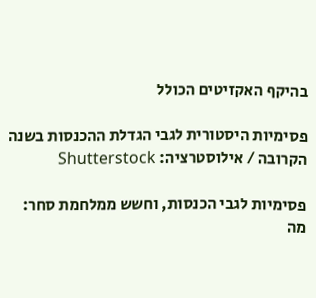בהיקף האקזיטים הכולל

פסימיות היסטורית לגבי הגדלת ההכנסות בשנה הקרובה / אילוסטרציה: Shutterstock

פסימיות לגבי הכנסות, וחשש ממלחמת סחר: מה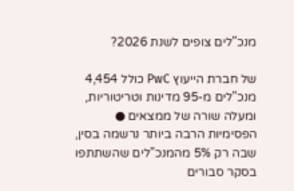מנכ"לים צופים לשנת 2026?

של חברת הייעוץ PwC כולל 4,454 מנכ"לים מ-95 מדינות וטריטוריות, ומעלה שורה של ממצאים ● הפסימיות הרבה ביותר נרשמה בסין, שבה רק 5% מהמנכ"לים שהשתתפו בסקר סבורים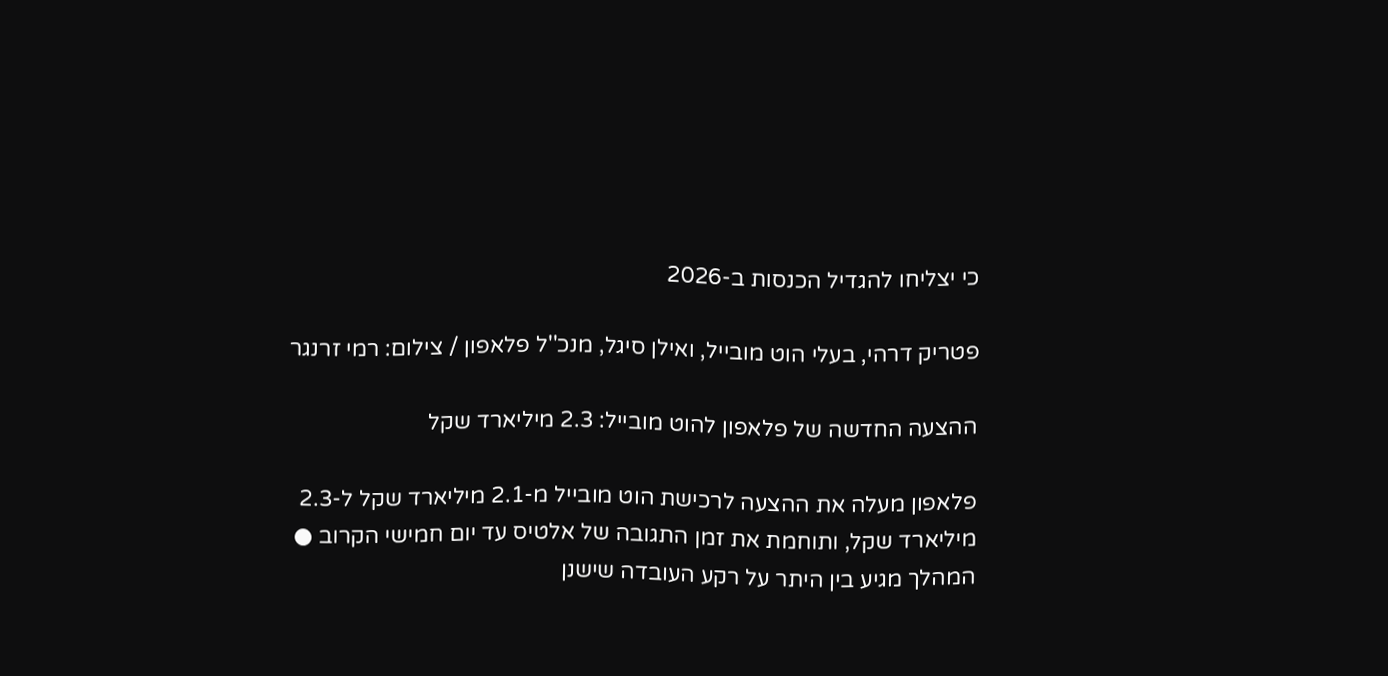כי יצליחו להגדיל הכנסות ב-2026

פטריק דרהי, בעלי הוט מובייל, ואילן סיגל, מנכ''ל פלאפון / צילום: רמי זרנגר

ההצעה החדשה של פלאפון להוט מובייל: 2.3 מיליארד שקל

פלאפון מעלה את ההצעה לרכישת הוט מובייל מ-2.1 מיליארד שקל ל-2.3 מיליארד שקל, ותוחמת את זמן התגובה של אלטיס עד יום חמישי הקרוב ● המהלך מגיע בין היתר על רקע העובדה שישנן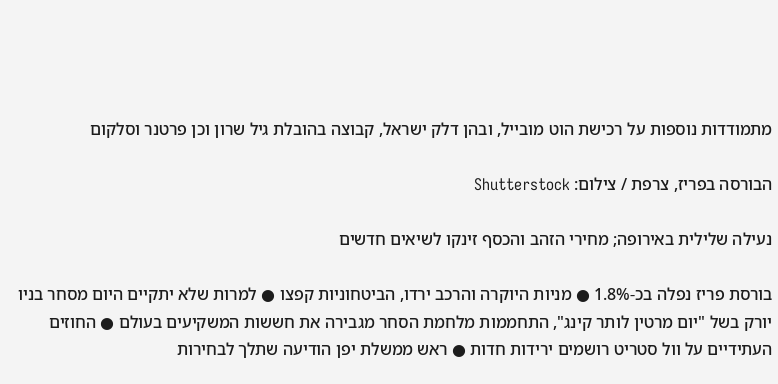מתמודדות נוספות על רכישת הוט מובייל, ובהן דלק ישראל, קבוצה בהובלת גיל שרון וכן פרטנר וסלקום

הבורסה בפריז, צרפת / צילום: Shutterstock

נעילה שלילית באירופה; מחירי הזהב והכסף זינקו לשיאים חדשים

בורסת פריז נפלה בכ-1.8% ● מניות היוקרה והרכב ירדו, הביטחוניות קפצו ● למרות שלא יתקיים היום מסחר בניו יורק בשל "יום מרטין לותר קינג", התחממות מלחמת הסחר מגבירה את חששות המשקיעים בעולם ● החוזים העתידיים על וול סטריט רושמים ירידות חדות ● ראש ממשלת יפן הודיעה שתלך לבחירות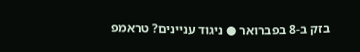בזק ב-8 בפברואר ● ניגוד עניינים? טראמפ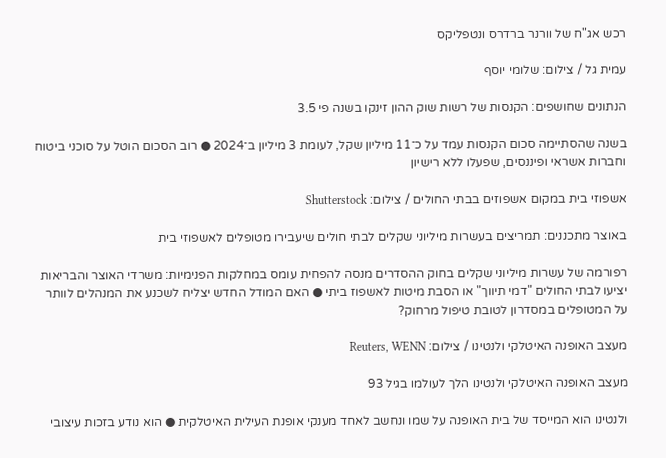רכש אג"ח של וורנר ברדרס ונטפליקס

עמית גל / צילום: שלומי יוסף

הנתונים שחושפים: הקנסות של רשות שוק ההון זינקו בשנה פי 3.5

בשנה שהסתיימה סכום הקנסות עמד על כ־11 מיליון שקל, לעומת 3 מיליון ב־2024 ● רוב הסכום הוטל על סוכני ביטוח וחברות אשראי ופיננסים, שפעלו ללא רישיון

אשפוזי בית במקום אשפוזים בבתי החולים / צילום: Shutterstock

באוצר מתכננים: תמריצים בעשרות מיליוני שקלים לבתי חולים שיעבירו מטופלים לאשפוזי בית

רפורמה של עשרות מיליוני שקלים בחוק ההסדרים מנסה להפחית עומס במחלקות הפנימיות: משרדי האוצר והבריאות יציעו לבתי החולים "דמי תיווך" או הסבת מיטות לאשפוז ביתי ● האם המודל החדש יצליח לשכנע את המנהלים לוותר על המטופלים במסדרון לטובת טיפול מרחוק?

מעצב האופנה האיטלקי ולנטינו / צילום: Reuters, WENN

מעצב האופנה האיטלקי ולנטינו הלך לעולמו בגיל 93

ולנטינו הוא המייסד של בית האופנה על שמו ונחשב לאחד מענקי אופנת העילית האיטלקית ● הוא נודע בזכות עיצובי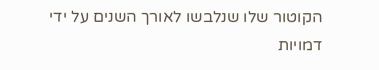הקוטור שלו שנלבשו לאורך השנים על ידי דמויות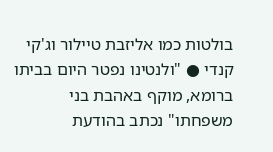בולטות כמו אליזבת טיילור וג'קי קנדי ● "ולנטינו נפטר היום בביתו ברומא, מוקף באהבת בני משפחתו" נכתב בהודעת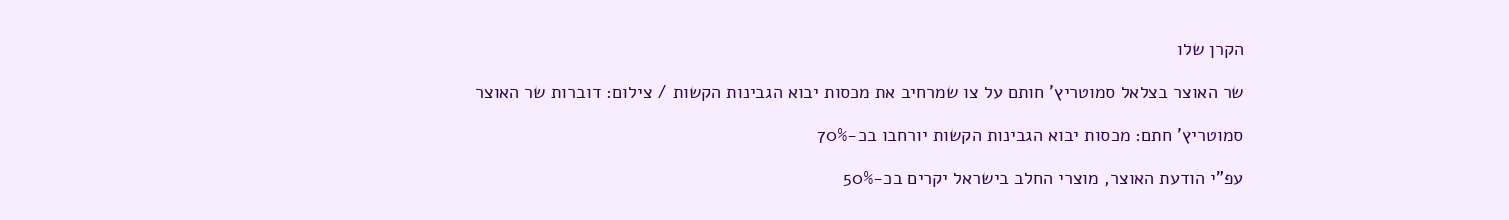הקרן שלו

שר האוצר בצלאל סמוטריץ' חותם על צו שמרחיב את מכסות יבוא הגבינות הקשות / צילום: דוברות שר האוצר

סמוטריץ' חתם: מכסות יבוא הגבינות הקשות יורחבו בכ-70%

עפ"י הודעת האוצר, מוצרי החלב בישראל יקרים בכ-50%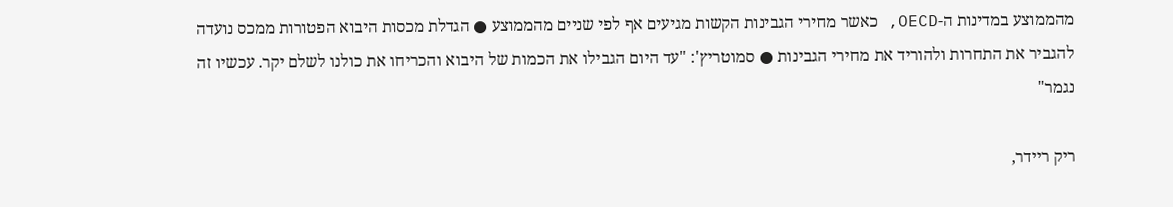מהממוצע במדינות ה-OECD, כאשר מחירי הגבינות הקשות מגיעים אף לפי שניים מהממוצע ● הגדלת מכסות היבוא הפטורות ממכס נועדה להגביר את התחרות ולהוריד את מחירי הגבינות ● סמוטריץ': "עד היום הגבילו את הכמות של היבוא והכריחו את כולנו לשלם יקר. עכשיו זה נגמר"

ריק ריידר,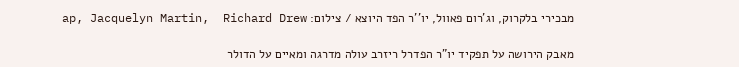מבכירי בלקרוק, וג'רום פאוול, יו''ר הפד היוצא / צילום: ap, Jacquelyn Martin,  Richard Drew

מאבק הירושה על תפקיד יו"ר הפדרל ריזרב עולה מדרגה ומאיים על הדולר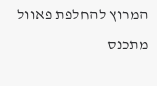המרוץ להחלפת פאוול מתכנס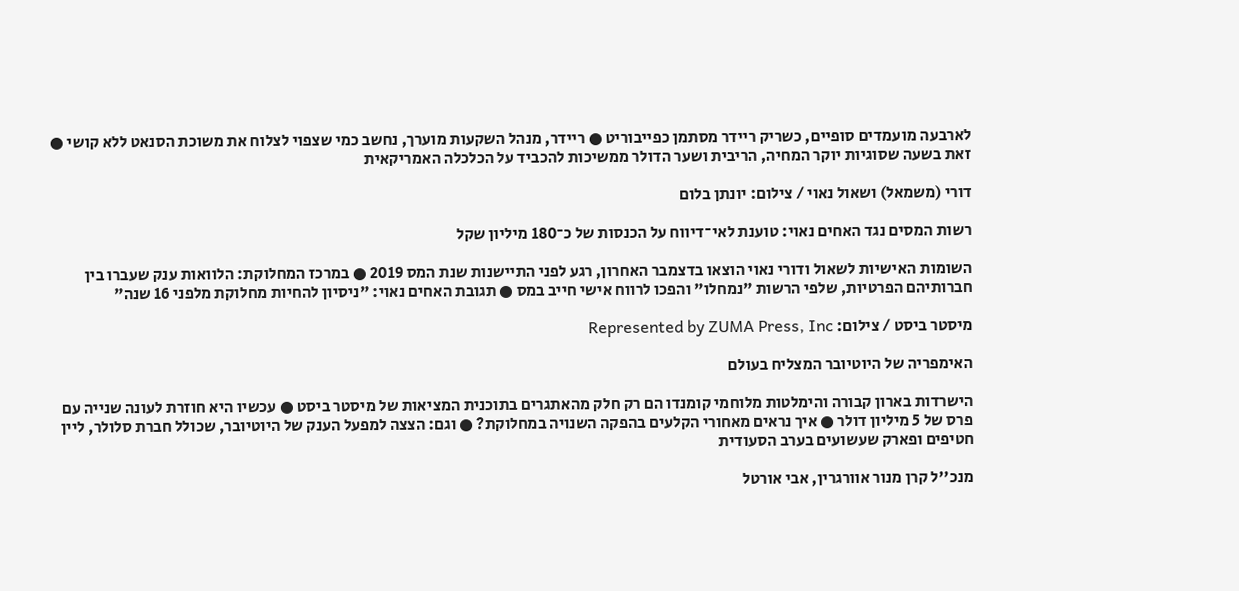לארבעה מועמדים סופיים, כשריק ריידר מסתמן כפייבוריט ● ריידר, מנהל השקעות מוערך, נחשב כמי שצפוי לצלוח את משוכת הסנאט ללא קושי ● זאת בשעה שסוגיות יוקר המחיה, הריבית ושער הדולר ממשיכות להכביד על הכלכלה האמריקאית

דורי (משמאל) ושאול נאוי / צילום: יונתן בלום

רשות המסים נגד האחים נאוי: טוענת לאי־דיווח על הכנסות של כ־180 מיליון שקל

השומות האישיות לשאול ודורי נאוי הוצאו בדצמבר האחרון, רגע לפני התיישנות שנת המס 2019 ● במרכז המחלוקת: הלוואות ענק שעברו בין חברותיהם הפרטיות, שלפי הרשות "נמחלו" והפכו לרווח אישי חייב במס ● תגובת האחים נאוי: "ניסיון להחיות מחלוקת מלפני 16 שנה"

מיסטר ביסט / צילום: Represented by ZUMA Press, Inc

האימפריה של היוטיובר המצליח בעולם

הישרדות בארון קבורה והימלטות מלוחמי קומנדו הם רק חלק מהאתגרים בתוכנית המציאות של מיסטר ביסט ● עכשיו היא חוזרת לעונה שנייה עם פרס של 5 מיליון דולר ● איך נראים מאחורי הקלעים בהפקה השנויה במחלוקת? ● וגם: הצצה למפעל הענק של היוטיובר, שכולל חברת סלולר, ליין חטיפים ופארק שעשועים בערב הסעודית

מנכ''ל קרן מנור אוורגרין, אבי אורטל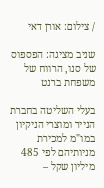/ צילום: אורן דאי

שניב מציגה: הפספוס של סנו, הרווח של משפחת ברנט

בעלי השליטה בחברת הנייר ומוצרי הניקיון במו"מ למכירת מניותיהם לפי 485 מיליון שקל –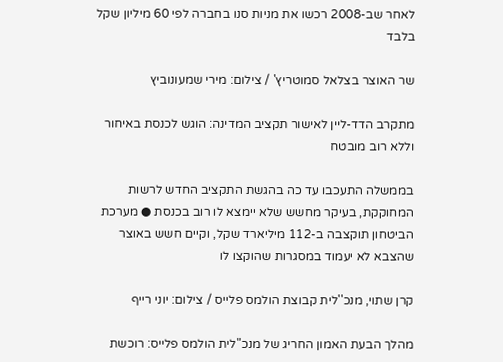לאחר שב-2008 רכשו את מניות סנו בחברה לפי 60 מיליון שקל בלבד

שר האוצר בצלאל סמוטריץ' / צילום: מירי שמעונוביץ

מתקרב הדד-ליין לאישור תקציב המדינה: הוגש לכנסת באיחור וללא רוב מובטח

בממשלה התעכבו עד כה בהגשת התקציב החדש לרשות המחוקקת, בעיקר מחשש שלא יימצא לו רוב בכנסת ● מערכת הביטחון תוקצבה ב-112 מיליארד שקל, וקיים חשש באוצר שהצבא לא יעמוד במסגרות שהוקצו לו

קרן שתוי, מנכ''לית קבוצת הולמס פלייס / צילום: יוני רייף

מהלך הבעת האמון החריג של מנכ"לית הולמס פלייס: רוכשת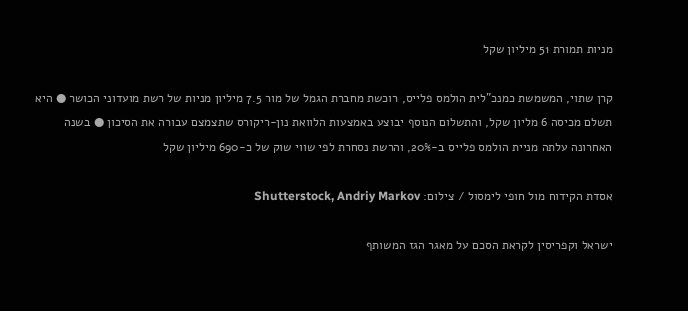מניות תמורת 51 מיליון שקל

קרן שתוי, המשמשת כמנכ"לית הולמס פלייס, רוכשת מחברת הגמל של מור 7.5 מיליון מניות של רשת מועדוני הכושר ● היא תשלם מכיסה 6 מליון שקל, והתשלום הנוסף יבוצע באמצעות הלוואת נון-ריקורס שתצמצם עבורה את הסיכון ● בשנה האחרונה עלתה מניית הולמס פלייס ב-20%, והרשת נסחרת לפי שווי שוק של כ-690 מיליון שקל

אסדת הקידוח מול חופי לימסול / צילום: Shutterstock, Andriy Markov

ישראל וקפריסין לקראת הסכם על מאגר הגז המשותף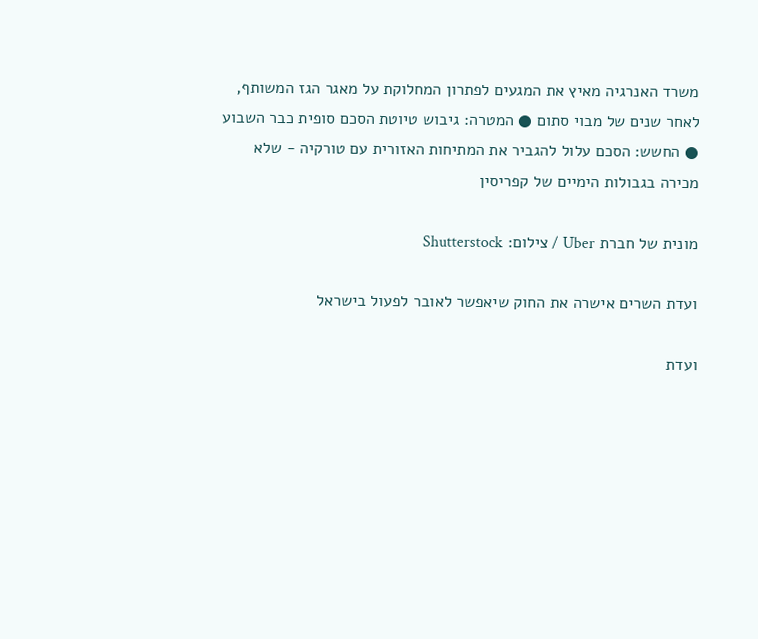משרד האנרגיה מאיץ את המגעים לפתרון המחלוקת על מאגר הגז המשותף, לאחר שנים של מבוי סתום ● המטרה: גיבוש טיוטת הסכם סופית כבר השבוע ● החשש: הסכם עלול להגביר את המתיחות האזורית עם טורקיה - שלא מכירה בגבולות הימיים של קפריסין

מונית של חברת Uber / צילום: Shutterstock

ועדת השרים אישרה את החוק שיאפשר לאובר לפעול בישראל

ועדת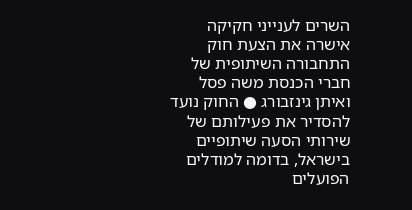השרים לענייני חקיקה אישרה את הצעת חוק התחבורה השיתופית של חברי הכנסת משה פסל ואיתן גינזבורג ● החוק נועד להסדיר את פעילותם של שירותי הסעה שיתופיים בישראל, בדומה למודלים הפועלים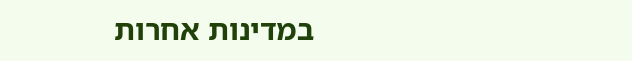במדינות אחרות